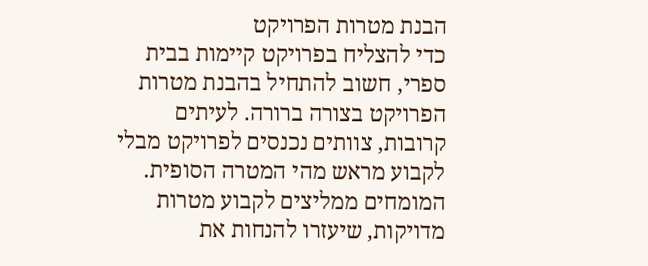הבנת מטרות הפרויקט
כדי להצליח בפרויקט קיימות בבית ספרי, חשוב להתחיל בהבנת מטרות הפרויקט בצורה ברורה. לעיתים קרובות, צוותים נכנסים לפרויקט מבלי לקבוע מראש מהי המטרה הסופית. המומחים ממליצים לקבוע מטרות מדויקות, שיעזרו להנחות את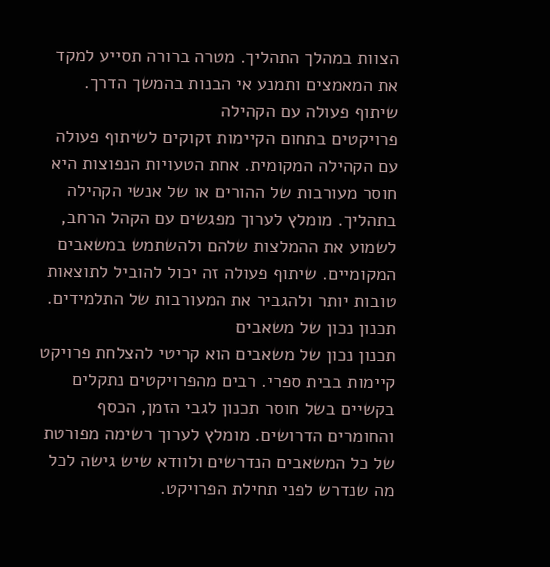הצוות במהלך התהליך. מטרה ברורה תסייע למקד את המאמצים ותמנע אי הבנות בהמשך הדרך.
שיתוף פעולה עם הקהילה
פרויקטים בתחום הקיימות זקוקים לשיתוף פעולה עם הקהילה המקומית. אחת הטעויות הנפוצות היא חוסר מעורבות של ההורים או של אנשי הקהילה בתהליך. מומלץ לערוך מפגשים עם הקהל הרחב, לשמוע את ההמלצות שלהם ולהשתמש במשאבים המקומיים. שיתוף פעולה זה יכול להוביל לתוצאות טובות יותר ולהגביר את המעורבות של התלמידים.
תכנון נכון של משאבים
תכנון נכון של משאבים הוא קריטי להצלחת פרויקט קיימות בבית ספרי. רבים מהפרויקטים נתקלים בקשיים בשל חוסר תכנון לגבי הזמן, הכסף והחומרים הדרושים. מומלץ לערוך רשימה מפורטת של כל המשאבים הנדרשים ולוודא שיש גישה לכל מה שנדרש לפני תחילת הפרויקט.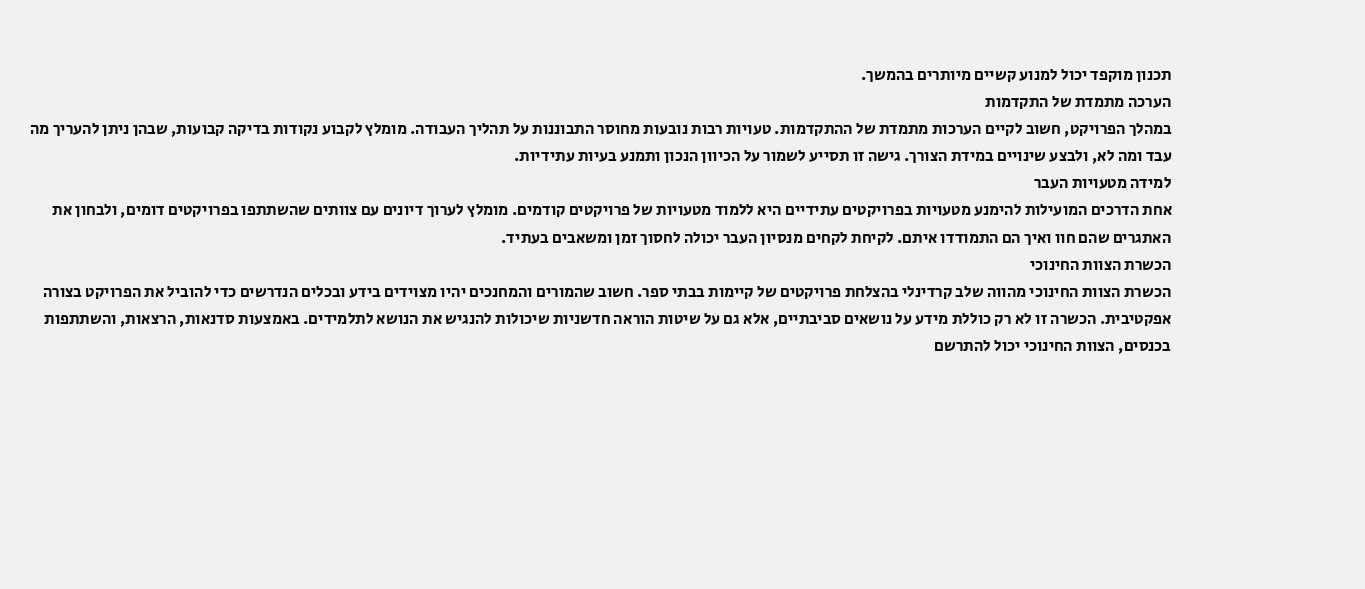תכנון מוקפד יכול למנוע קשיים מיותרים בהמשך.
הערכה מתמדת של התקדמות
במהלך הפרויקט, חשוב לקיים הערכות מתמדת של ההתקדמות. טעויות רבות נובעות מחוסר התבוננות על תהליך העבודה. מומלץ לקבוע נקודות בדיקה קבועות, שבהן ניתן להעריך מה עבד ומה לא, ולבצע שינויים במידת הצורך. גישה זו תסייע לשמור על הכיוון הנכון ותמנע בעיות עתידיות.
למידה מטעויות העבר
אחת הדרכים המועילות להימנע מטעויות בפרויקטים עתידיים היא ללמוד מטעויות של פרויקטים קודמים. מומלץ לערוך דיונים עם צוותים שהשתתפו בפרויקטים דומים, ולבחון את האתגרים שהם חוו ואיך הם התמודדו איתם. לקיחת לקחים מנסיון העבר יכולה לחסוך זמן ומשאבים בעתיד.
הכשרת הצוות החינוכי
הכשרת הצוות החינוכי מהווה שלב קרדינלי בהצלחת פרויקטים של קיימות בבתי ספר. חשוב שהמורים והמחנכים יהיו מצוידים בידע ובכלים הנדרשים כדי להוביל את הפרויקט בצורה אפקטיבית. הכשרה זו לא רק כוללת מידע על נושאים סביבתיים, אלא גם על שיטות הוראה חדשניות שיכולות להנגיש את הנושא לתלמידים. באמצעות סדנאות, הרצאות, והשתתפות בכנסים, הצוות החינוכי יכול להתרשם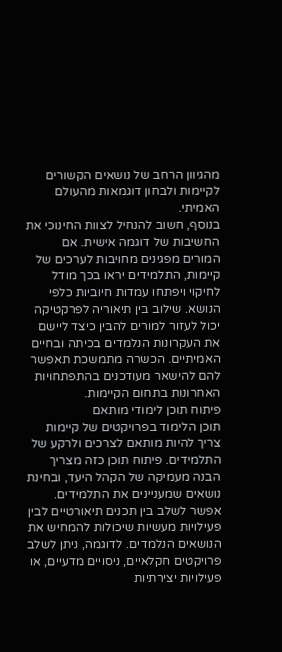מהגיוון הרחב של נושאים הקשורים לקיימות ולבחון דוגמאות מהעולם האמיתי.
בנוסף, חשוב להנחיל לצוות החינוכי את החשיבות של דוגמה אישית. אם המורים מפגינים מחויבות לערכים של קיימות, התלמידים יראו בכך מודל לחיקוי ויפתחו עמדות חיוביות כלפי הנושא. שילוב בין תיאוריה לפרקטיקה יכול לעזור למורים להבין כיצד ליישם את העקרונות הנלמדים בכיתה ובחיים האמיתיים. הכשרה מתמשכת תאפשר להם להישאר מעודכנים בהתפתחויות האחרונות בתחום הקיימות.
פיתוח תוכן לימודי מותאם
תוכן הלימוד בפרויקטים של קיימות צריך להיות מותאם לצרכים ולרקע של התלמידים. פיתוח תוכן כזה מצריך הבנה מעמיקה של הקהל היעד, ובחינת נושאים שמעניינים את התלמידים. אפשר לשלב בין תכנים תיאורטיים לבין פעילויות מעשיות שיכולות להמחיש את הנושאים הנלמדים. לדוגמה, ניתן לשלב פרויקטים חקלאיים, ניסויים מדעיים, או פעילויות יצירתיות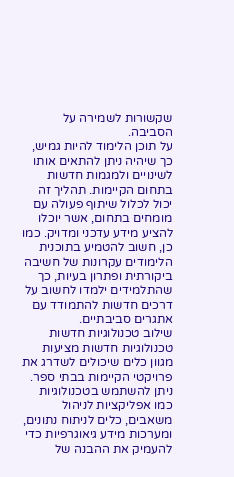שקשורות לשמירה על הסביבה.
על תוכן הלימוד להיות גמיש, כך שיהיה ניתן להתאים אותו לשינויים ולמגמות חדשות בתחום הקיימות. תהליך זה יכול לכלול שיתוף פעולה עם מומחים בתחום, אשר יוכלו להציע מידע עדכני ומדויק. כמו כן, חשוב להטמיע בתוכנית הלימודים עקרונות של חשיבה ביקורתית ופתרון בעיות, כך שהתלמידים ילמדו לחשוב על דרכים חדשות להתמודד עם אתגרים סביבתיים.
שילוב טכנולוגיות חדשות
טכנולוגיות חדשות מציעות מגוון כלים שיכולים לשדרג את פרויקטי הקיימות בבתי ספר. ניתן להשתמש בטכנולוגיות כמו אפליקציות לניהול משאבים, כלים לניתוח נתונים, ומערכות מידע גיאוגרפיות כדי להעמיק את ההבנה של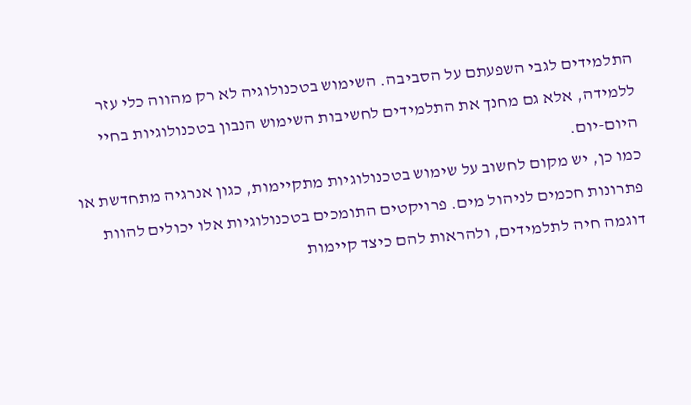התלמידים לגבי השפעתם על הסביבה. השימוש בטכנולוגיה לא רק מהווה כלי עזר ללמידה, אלא גם מחנך את התלמידים לחשיבות השימוש הנבון בטכנולוגיות בחיי היום-יום.
כמו כן, יש מקום לחשוב על שימוש בטכנולוגיות מתקיימות, כגון אנרגיה מתחדשת או פתרונות חכמים לניהול מים. פרויקטים התומכים בטכנולוגיות אלו יכולים להוות דוגמה חיה לתלמידים, ולהראות להם כיצד קיימות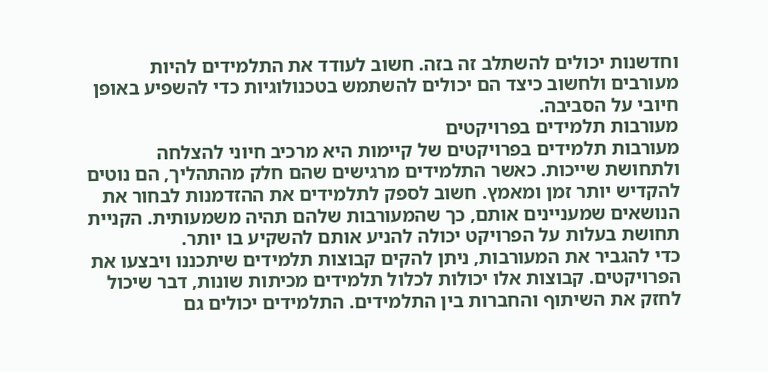וחדשנות יכולים להשתלב זה בזה. חשוב לעודד את התלמידים להיות מעורבים ולחשוב כיצד הם יכולים להשתמש בטכנולוגיות כדי להשפיע באופן חיובי על הסביבה.
מעורבות תלמידים בפרויקטים
מעורבות תלמידים בפרויקטים של קיימות היא מרכיב חיוני להצלחה ולתחושת שייכות. כאשר התלמידים מרגישים שהם חלק מהתהליך, הם נוטים להקדיש יותר זמן ומאמץ. חשוב לספק לתלמידים את ההזדמנות לבחור את הנושאים שמעניינים אותם, כך שהמעורבות שלהם תהיה משמעותית. הקניית תחושת בעלות על הפרויקט יכולה להניע אותם להשקיע בו יותר.
כדי להגביר את המעורבות, ניתן להקים קבוצות תלמידים שיתכננו ויבצעו את הפרויקטים. קבוצות אלו יכולות לכלול תלמידים מכיתות שונות, דבר שיכול לחזק את השיתוף והחברות בין התלמידים. התלמידים יכולים גם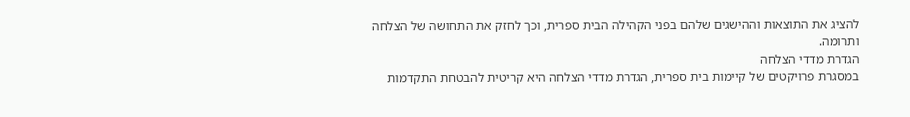להציג את התוצאות וההישגים שלהם בפני הקהילה הבית ספרית, וכך לחזק את התחושה של הצלחה ותרומה.
הגדרת מדדי הצלחה
במסגרת פרויקטים של קיימות בית ספרית, הגדרת מדדי הצלחה היא קריטית להבטחת התקדמות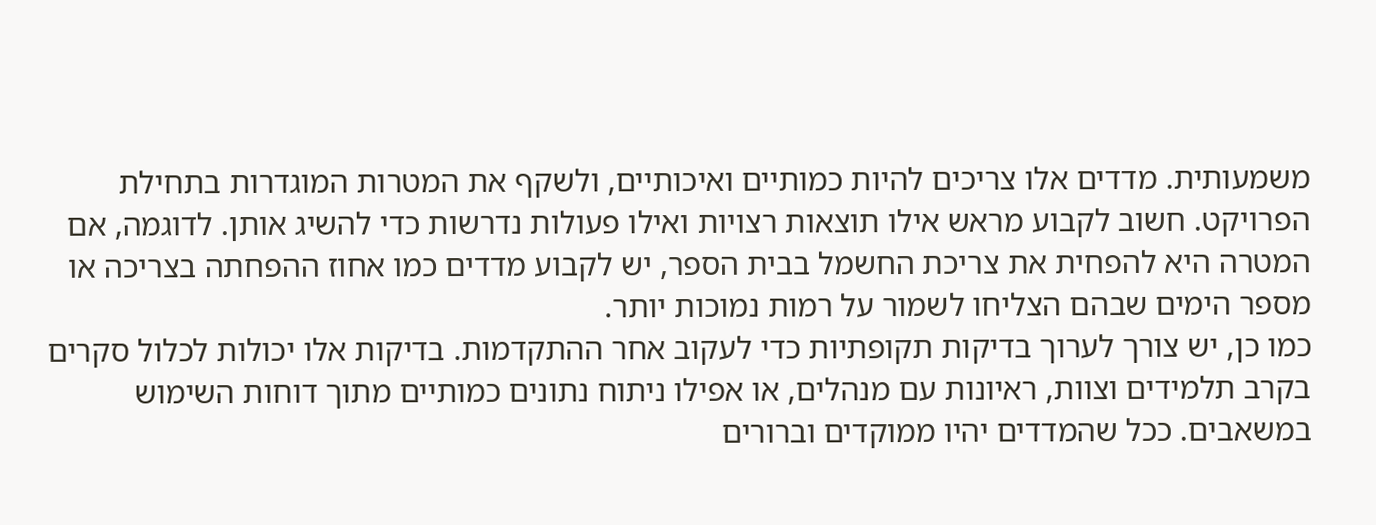משמעותית. מדדים אלו צריכים להיות כמותיים ואיכותיים, ולשקף את המטרות המוגדרות בתחילת הפרויקט. חשוב לקבוע מראש אילו תוצאות רצויות ואילו פעולות נדרשות כדי להשיג אותן. לדוגמה, אם המטרה היא להפחית את צריכת החשמל בבית הספר, יש לקבוע מדדים כמו אחוז ההפחתה בצריכה או מספר הימים שבהם הצליחו לשמור על רמות נמוכות יותר.
כמו כן, יש צורך לערוך בדיקות תקופתיות כדי לעקוב אחר ההתקדמות. בדיקות אלו יכולות לכלול סקרים בקרב תלמידים וצוות, ראיונות עם מנהלים, או אפילו ניתוח נתונים כמותיים מתוך דוחות השימוש במשאבים. ככל שהמדדים יהיו ממוקדים וברורים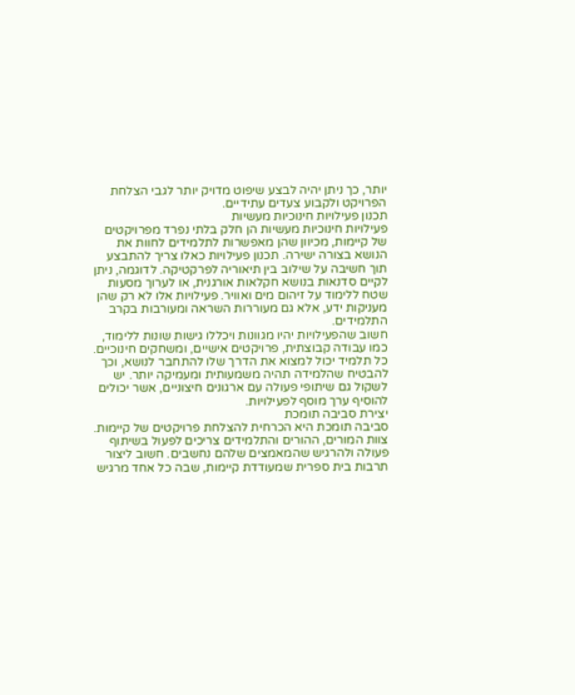יותר, כך ניתן יהיה לבצע שיפוט מדויק יותר לגבי הצלחת הפרויקט ולקבוע צעדים עתידיים.
תכנון פעילויות חינוכיות מעשיות
פעילויות חינוכיות מעשיות הן חלק בלתי נפרד מפרויקטים של קיימות, מכיוון שהן מאפשרות לתלמידים לחוות את הנושא בצורה ישירה. תכנון פעילויות כאלו צריך להתבצע תוך חשיבה על שילוב בין תיאוריה לפרקטיקה. לדוגמה, ניתן לקיים סדנאות בנושא חקלאות אורגנית, או לערוך מסעות שטח ללימוד על זיהום מים ואוויר. פעילויות אלו לא רק שהן מעניקות ידע, אלא גם מעוררות השראה ומעורבות בקרב התלמידים.
חשוב שהפעילויות יהיו מגוונות ויכללו גישות שונות ללימוד, כמו עבודה קבוצתית, פרויקטים אישיים, ומשחקים חינוכיים. כל תלמיד יכול למצוא את הדרך שלו להתחבר לנושא, וכך להבטיח שהלמידה תהיה משמעותית ומעמיקה יותר. יש לשקול גם שיתופי פעולה עם ארגונים חיצוניים, אשר יכולים להוסיף ערך מוסף לפעילויות.
יצירת סביבה תומכת
סביבה תומכת היא הכרחית להצלחת פרויקטים של קיימות. צוות המורים, ההורים והתלמידים צריכים לפעול בשיתוף פעולה ולהרגיש שהמאמצים שלהם נחשבים. חשוב ליצור תרבות בית ספרית שמעודדת קיימות, שבה כל אחד מרגיש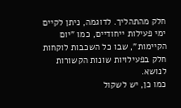חלק מהתהליך. לדוגמה, ניתן לקיים ימי פעילות ייחודיים, כמו "יום הקיימות", שבו כל השכבות לוקחות חלק בפעילויות שונות הקשורות לנושא.
כמו כן, יש לשקול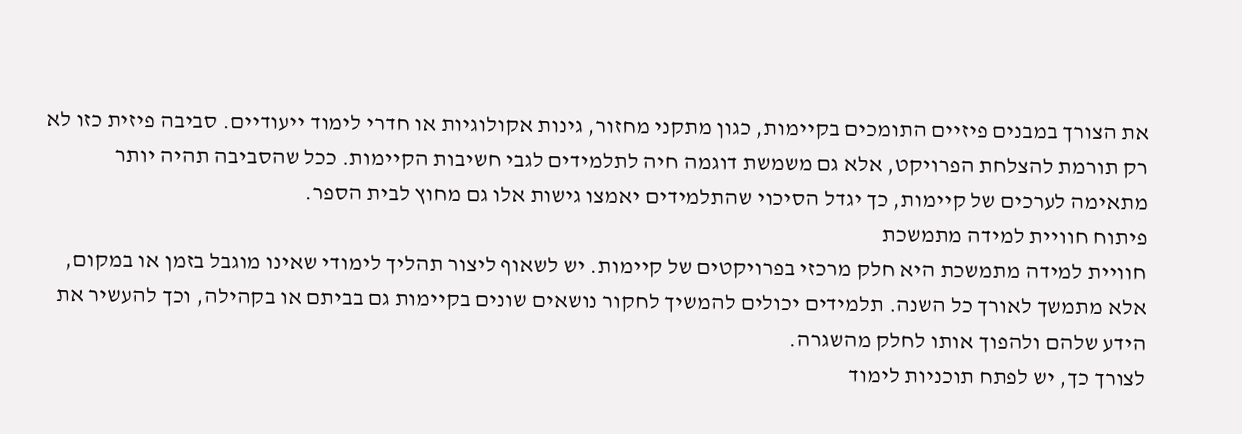את הצורך במבנים פיזיים התומכים בקיימות, כגון מתקני מחזור, גינות אקולוגיות או חדרי לימוד ייעודיים. סביבה פיזית כזו לא רק תורמת להצלחת הפרויקט, אלא גם משמשת דוגמה חיה לתלמידים לגבי חשיבות הקיימות. ככל שהסביבה תהיה יותר מתאימה לערכים של קיימות, כך יגדל הסיכוי שהתלמידים יאמצו גישות אלו גם מחוץ לבית הספר.
פיתוח חוויית למידה מתמשכת
חוויית למידה מתמשכת היא חלק מרכזי בפרויקטים של קיימות. יש לשאוף ליצור תהליך לימודי שאינו מוגבל בזמן או במקום, אלא מתמשך לאורך כל השנה. תלמידים יכולים להמשיך לחקור נושאים שונים בקיימות גם בביתם או בקהילה, וכך להעשיר את הידע שלהם ולהפוך אותו לחלק מהשגרה.
לצורך כך, יש לפתח תוכניות לימוד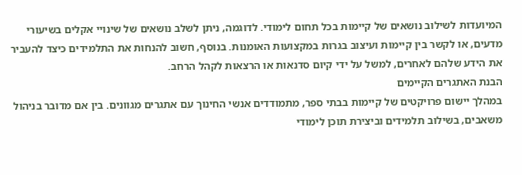המיועדות לשילוב נושאים של קיימות בכל תחום לימודי. לדוגמה, ניתן לשלב נושאים של שינויי אקלים בשיעורי מדעים, או לקשר בין קיימות ועיצוב בגרות במקצועות האומנות. בנוסף, חשוב להנחות את התלמידים כיצד להעביר את הידע שלהם לאחרים, למשל על ידי קיום סדנאות או הרצאות לקהל הרחב.
הבנת האתגרים הקיימים
במהלך יישום פרויקטים של קיימות בבתי ספר, מתמודדים אנשי החינוך עם אתגרים מגוונים. בין אם מדובר בניהול משאבים, בשילוב תלמידים וביצירת תוכן לימודי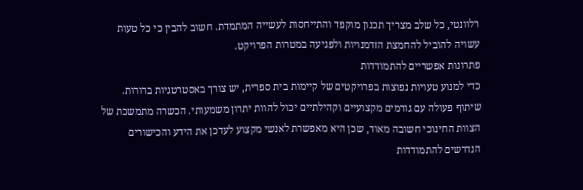רלוונטי, כל שלב מצריך תכנון מוקפד והתייחסות לעשייה המתמדת. חשוב להבין כי כל טעות עשויה להוביל להחמצת הזדמנויות ולפגיעה במטרות הפרויקט.
פתרונות אפשריים להתמודדות
כדי למנוע טעויות נפוצות בפרויקטים של קיימות בית ספרית, יש צורך באסטרטגיות ברורות. שיתוף פעולה עם גורמים מקצועיים וקהילתיים יכול להוות יתרון משמעותי. הכשרה מתמשכת של הצוות החינוכי חשובה מאוד, שכן היא מאפשרת לאנשי מקצוע לעדכן את הידע והכישורים הנדרשים להתמודדות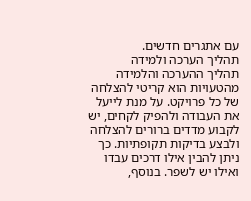עם אתגרים חדשים.
תהליך הערכה ולמידה
תהליך ההערכה והלמידה מהטעויות הוא קריטי להצלחה של כל פרויקט. על מנת לייעל את העבודה ולהפיק לקחים, יש לקבוע מדדים ברורים להצלחה ולבצע בדיקות תקופתיות. כך ניתן להבין אילו דרכים עבדו ואילו יש לשפר. בנוסף,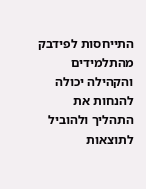התייחסות לפידבק מהתלמידים והקהילה יכולה להנחות את התהליך ולהוביל לתוצאות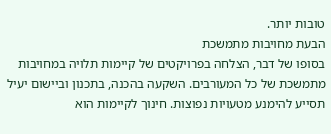טובות יותר.
הבעת מחויבות מתמשכת
בסופו של דבר, הצלחה בפרויקטים של קיימות תלויה במחויבות מתמשכת של כל המעורבים. השקעה בהכנה, בתכנון וביישום יעיל תסייע להימנע מטעויות נפוצות. חינוך לקיימות הוא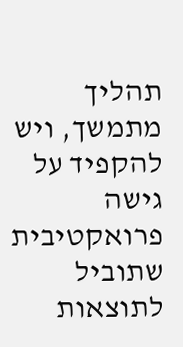תהליך מתמשך, ויש להקפיד על גישה פרואקטיבית שתוביל לתוצאות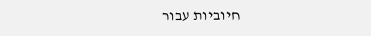חיוביות עבור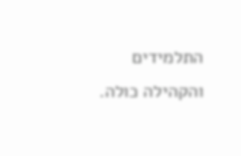התלמידים והקהילה כולה.